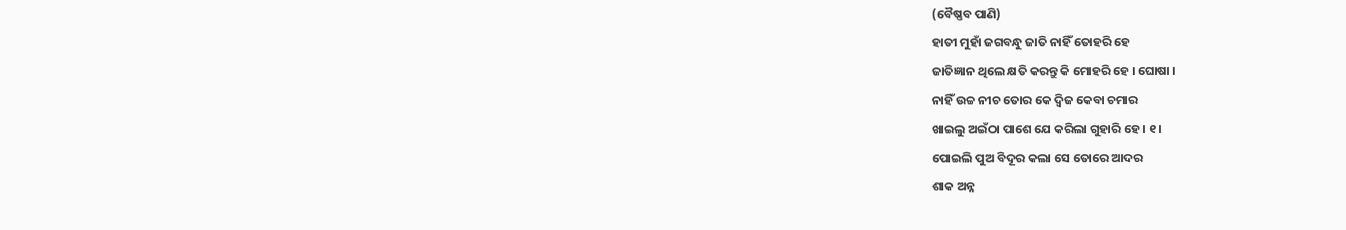(ବୈଷ୍ଣବ ପାଣି)
ହାତୀ ମୁହାଁ ଜଗବନ୍ଧୁ ଜାତି ନାହିଁ ତୋହରି ହେ
ଜାତିଜ୍ଞାନ ଥିଲେ କ୍ଷତି କରନ୍ତୁ କି ମୋହରି ହେ । ଘୋଷା ।
ନାହିଁ ଉଚ୍ଚ ନୀଚ ତୋର କେ ଦ୍ୱିଜ କେବା ଚମାର
ଖାଇଲୁ ଅଇଁଠା ପାଶେ ଯେ କରିଲା ଗୁହାରି ହେ । ୧ ।
ପୋଇଲି ପୁଅ ବିଦୂର କଲା ସେ ତୋରେ ଆଦର
ଶାକ ଅନ୍ନ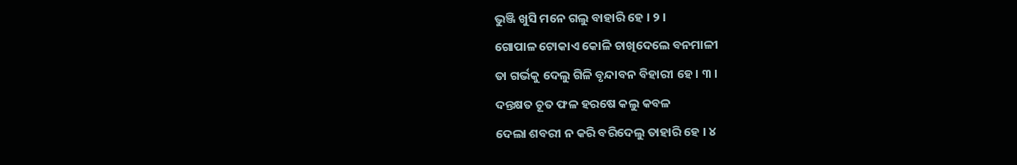ଭୁଞ୍ଜି ଖୁସି ମନେ ଗଲୁ ବାହାରି ହେ । ୨ ।
ଗୋପାଳ ଟୋକାଏ କୋଳି ଚାଖିଦେଲେ ବନମାଳୀ
ତା ଗର୍ଭକୁ ଦେଲୁ ଗିଳି ବୃନ୍ଦାବନ ବିହାରୀ ହେ । ୩ ।
ଦନ୍ତକ୍ଷତ ଚୂତ ଫଳ ହରଷେ କଲୁ କବଳ
ଦେଲା ଶବରୀ ନ କରି ବରିଦେଲୁ ତାହାରି ହେ । ୪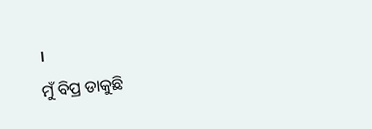।
ମୁଁ ବିପ୍ର ଡାକୁଛି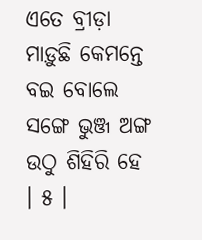ଏତେ ବ୍ରୀଡ଼ା ମାଡ଼ୁଛି କେମନ୍ତେ
ବଇ ବୋଲେ ସଙ୍ଗେ ଭୁଞ୍ଜ ଅଙ୍ଗ ଉଠୁ ଶିହିରି ହେ । ୫ ।